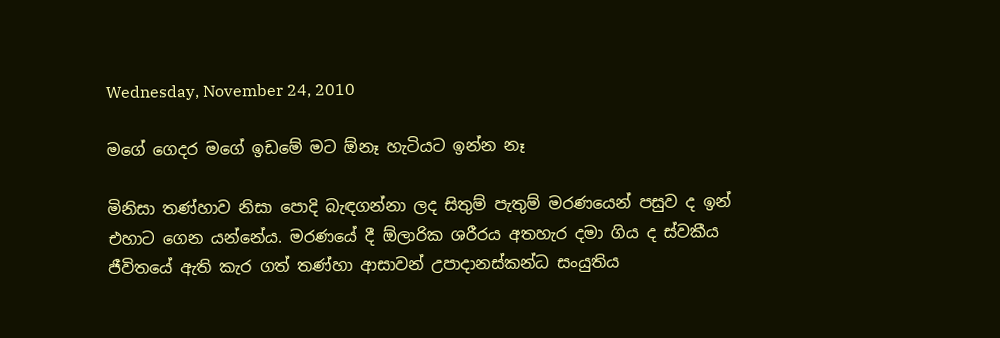Wednesday, November 24, 2010

මගේ ගෙදර මගේ ඉඩමේ මට ඕනෑ හැටියට ඉන්න නෑ

මිනිසා තණ්හාව නිසා පොදි බැඳගන්නා ලද සිතුම් පැතුම් මරණයෙන් පසුව ද ඉන් එහාට ගෙන යන්නේය. මරණයේ දී ඕලාරික ශරීරය අතහැර දමා ගිය ද ස්වකීය ජීවිතයේ ඇති කැර ගත් තණ්හා ආසාවන් උපාදානස්කන්ධ සංයුතිය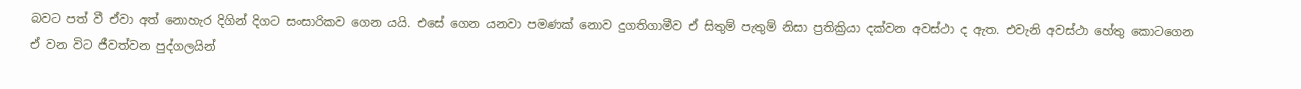බවට පත් වී ඒවා අත් නොහැර දිගින් දිගට සංසාරිකව ගෙන යයි. එසේ ගෙන යනවා පමණක් නොව දුගතිගාමීව ඒ සිතුම් පැතුම් නිසා ප්‍රතික්‍රියා දක්වන අවස්ථා ද ඇත. එවැනි අවස්ථා හේතු කොටගෙන ඒ වන විට ජීවත්වන පුද්ගලයින්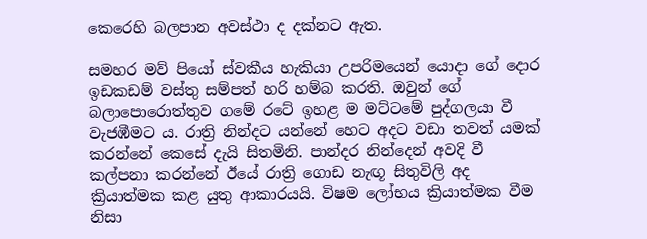කෙරෙහි බලපාන අවස්ථා ද දක්නට ඇත.

සමහර මව් පියෝ ස්වකීය හැකියා උපරිමයෙන් යොදා ගේ දොර ඉඩකඩම් වස්තු සම්පත් හරි හම්බ කරති. ඔවුන් ගේ බලාපොරොත්තුව ගමේ රටේ ඉහළ ම මට්ටමේ පුද්ගලයා වී වැජඹීමට ය. රාත්‍රි නින්දට යන්නේ හෙට අදට වඩා තවත් යමක් කරන්නේ කෙසේ දැයි සිතමිනි. පාන්දර නින්දෙන් අවදි වී කල්පනා කරන්නේ ඊයේ රාත්‍රි ගොඩ නැඟූ සිතුවිලි අද ක්‍රියාත්මක කළ යුතු ආකාරයයි. විෂම ලෝභය ක්‍රියාත්මක වීම නිසා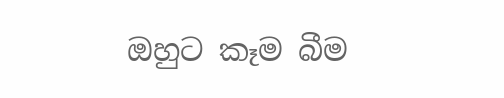ඔහුට කෑම බීම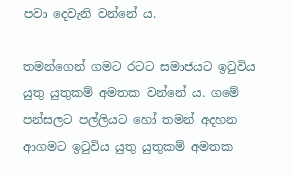පවා දෙවැනි වන්නේ ය.

තමන්ගෙන් ගමට රටට සමාජයට ඉටුවිය යුතු යුතුකම් අමතක වන්නේ ය. ගමේ පන්සලට පල්ලියට හෝ තමන් අදහන ආගමට ඉටුවිය යුතු යුතුකම් අමතක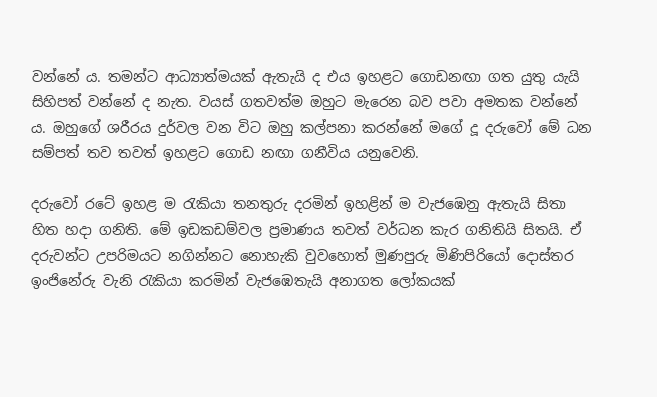වන්නේ ය. තමන්ට ආධ්‍යාත්මයක් ඇතැයි ද එය ඉහළට ගොඩනඟා ගත යුතු යැයි සිහිපත් වන්නේ ද නැත. වයස් ගතවත්ම ඔහුට මැරෙන බව පවා අමතක වන්නේ ය. ඔහුගේ ශරීරය දුර්වල වන විට ඔහු කල්පනා කරන්නේ මගේ දූ දරුවෝ මේ ධන සම්පත් තව තවත් ඉහළට ගොඩ නඟා ගනීවිය යනුවෙනි.

දරුවෝ රටේ ඉහළ ම රැකියා තනතුරු දරමින් ඉහළින් ම වැජඹෙනු ඇතැයි සිතා හිත හදා ගනිති. මේ ඉඩකඩම්වල ප්‍රමාණය තවත් වර්ධන කැර ගනිතියි සිතයි. ඒ දරුවන්ට උපරිමයට නගින්නට නොහැකි වුවහොත් මුණපුරු මිණිපිරියෝ දොස්තර ඉංජිනේරු වැනි රැකියා කරමින් වැජඹෙතැයි අනාගත ලෝකයක්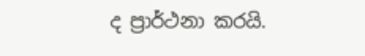ද ප්‍රාර්ථනා කරයි.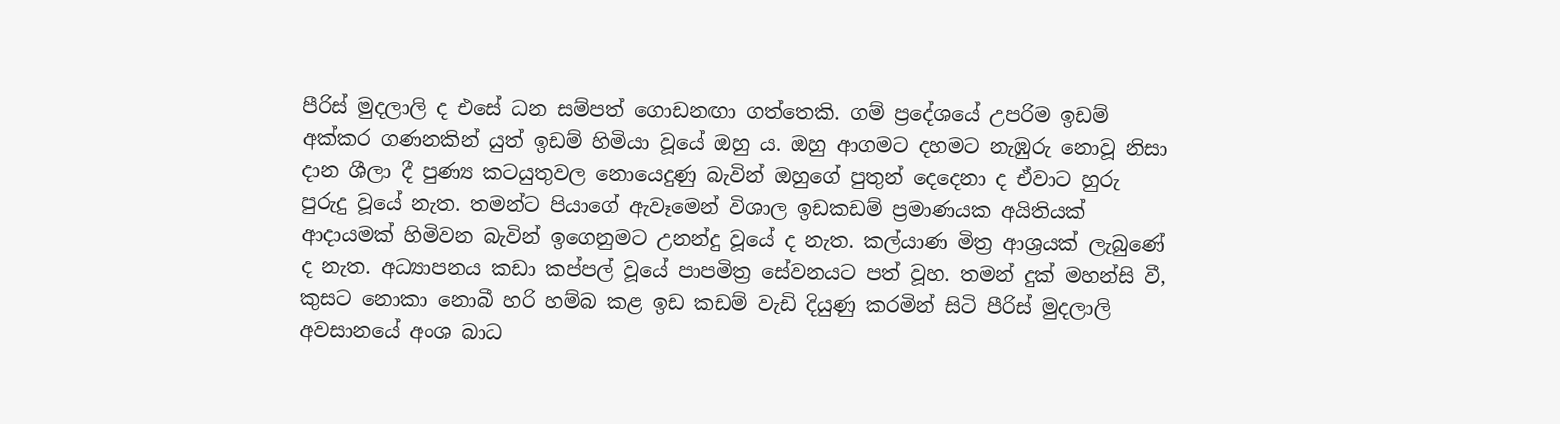පීරිස් මුදලාලි ද එසේ ධන සම්පත් ගොඩනඟා ගත්තෙකි. ගම් ප්‍රදේශයේ උපරිම ඉඩම් අක්කර ගණනකින් යුත් ඉඩම් හිමියා වූයේ ඔහු ය. ඔහු ආගමට දහමට නැඹුරු නොවූ නිසා දාන ශීලා දී පුණ්‍ය කටයුතුවල නොයෙදුණු බැවින් ඔහුගේ පුතුන් දෙදෙනා ද ඒවාට හුරු පුරුදු වූයේ නැත. තමන්ට පියාගේ ඇවෑමෙන් විශාල ඉඩකඩම් ප්‍රමාණයක අයිතියක් ආදායමක් හිමිවන බැවින් ඉගෙනුමට උනන්දු වූයේ ද නැත. කල්යාණ මිත්‍ර ආශ්‍රයක් ලැබුණේ ද නැත. අධ්‍යාපනය කඩා කප්පල් වූයේ පාපමිත්‍ර සේවනයට පත් වූහ. තමන් දුක් මහන්සි වී, කුසට නොකා නොබී හරි හම්බ කළ ඉඩ කඩම් වැඩි දියුණු කරමින් සිටි පීරිස් මුදලාලි අවසානයේ අංශ බාධ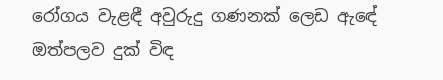රෝගය වැළඳී අවුරුදු ගණනක් ලෙඩ ඇඳේ ඔත්පලව දුක් විඳ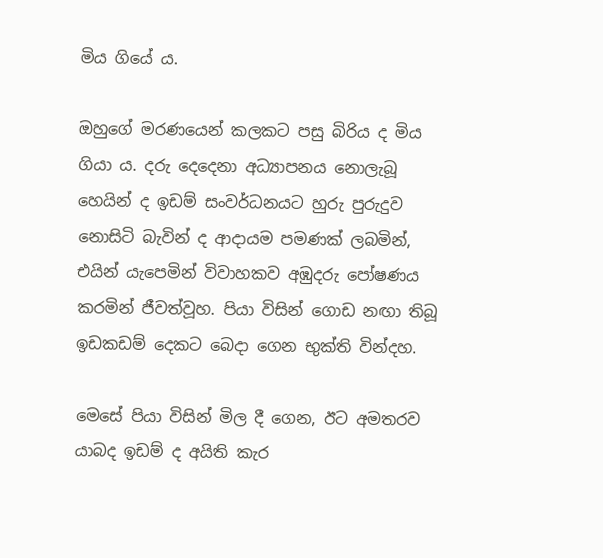මිය ගියේ ය.

ඔහුගේ මරණයෙන් කලකට පසු බිරිය ද මිය ගියා ය. දරු දෙදෙනා අධ්‍යාපනය නොලැබූ හෙයින් ද ඉඩම් සංවර්ධනයට හුරු පුරුදුව නොසිටි බැවින් ද ආදායම පමණක් ලබමින්, එයින් යැපෙමින් විවාහකව අඹුදරු පෝෂණය කරමින් ජීවත්වූහ. පියා විසින් ගොඩ නඟා තිබූ ඉඩකඩම් දෙකට බෙදා ගෙන භුක්ති වින්දහ.

මෙසේ පියා විසින් මිල දී ගෙන, ඊට අමතරව යාබද ඉඩම් ද අයිති කැර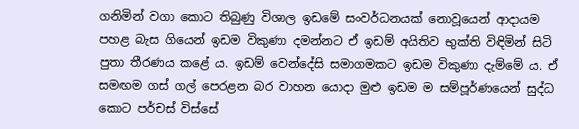ගනිමින් වගා කොට තිබුණු විශාල ඉඩමේ සංවර්ධනයක් නොවූයෙන් ආදායම පහළ බැස ගියෙන් ඉඩම විකුණා දමන්නට ඒ ඉඩම් අයිතිව භුක්ති විඳිමින් සිටි පුතා තීරණය කළේ ය. ඉඩම් වෙන්දේසි සමාගමකට ඉඩම විකුණා දැම්මේ ය. ඒ සමඟම ගස් ගල් පෙරළන බර වාහන යොදා මුළු ඉඩම ම සම්පූර්ණයෙන් සුද්ධ කොට පර්චස් විස්සේ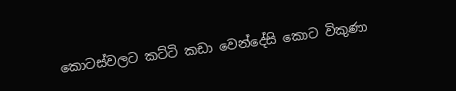කොටස්වලට කට්ටි කඩා වෙන්දේසි කොට විකුණා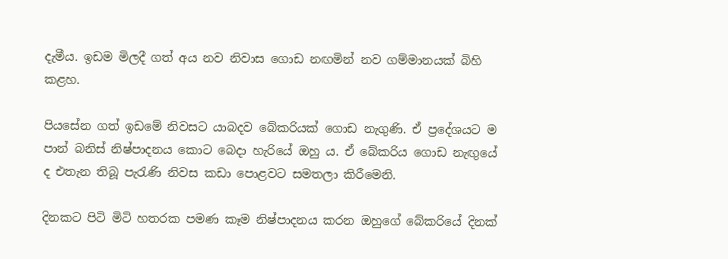දැමීය. ඉඩම මිලදී ගත් අය නව නිවාස ගොඩ නඟමින් නව ගම්මානයක් බිහි කළහ.

පියසේන ගත් ඉඩමේ නිවසට යාබදව බේකරියක් ගොඩ නැගුණි. ඒ ප්‍රදේශයට ම පාන් බනිස් නිෂ්පාදනය කොට බෙදා හැරියේ ඔහු ය. ඒ බේකරිය ගොඩ නැඟුයේ ද එතැන තිබූ පැරැණි නිවස කඩා පොළවට සමතලා කිරීමෙනි.

දිනකට පිටි මිටි හතරක පමණ කෑම නිෂ්පාදනය කරන ඔහුගේ බේකරියේ දිනක්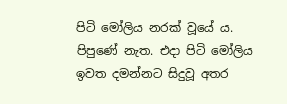පිටි මෝලිය නරක් වූයේ ය. පිපුණේ නැත. එදා පිටි මෝලිය ඉවත දමන්නට සිදුවූ අතර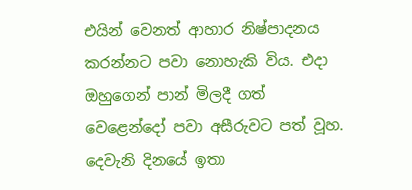එයින් වෙනත් ආහාර නිෂ්පාදනය කරන්නට පවා නොහැකි විය. එදා ඔහුගෙන් පාන් මිලදී ගත් වෙළෙන්දෝ පවා අසීරුවට පත් වූහ. දෙවැනි දිනයේ ඉතා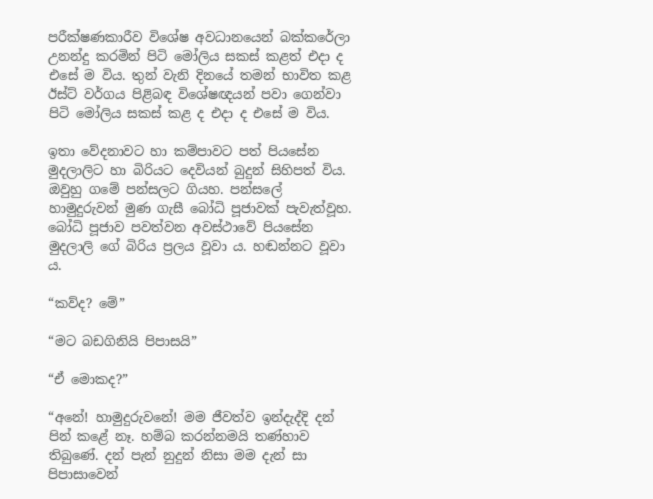පරීක්ෂණකාරීව විශේෂ අවධානයෙන් බක්කරේලා උනන්දු කරමින් පිටි මෝලිය සකස් කළත් එදා ද එසේ ම විය. තුන් වැනි දිනයේ තමන් භාවිත කළ ඊස්ට් වර්ගය පිළිබඳ විශේෂඥයන් පවා ගෙන්වා පිටි මෝලිය සකස් කළ ද එදා ද එසේ ම විය.

ඉතා වේදනාවට හා කම්පාවට පත් පියසේන මුදලාලිට හා බිරියට දෙවියන් බුදුන් සිහිපත් විය. ඔවුහු ගමේ පන්සලට ගියහ. පන්සලේ හාමුදුරුවන් මුණ ගැසී බෝධි පූජාවක් පැවැත්වූහ. බෝධි පූජාව පවත්වන අවස්ථාවේ පියසේන මුදලාලි ගේ බිරිය ප්‍රලය වූවා ය. හඬන්නට වූවා ය.

“කව්ද? මේ”

“මට බඩගිනියි පිපාසයි”

“ඒ මොකද?”

“අනේ! හාමුදුරුවනේ! මම ජීවත්ව ඉන්දැද්දි දන් පින් කළේ නෑ. හම්බ කරන්නමයි තණ්හාව තිබුණේ. දන් පැන් නුදුන් නිසා මම දැන් සා පිපාසාවෙන්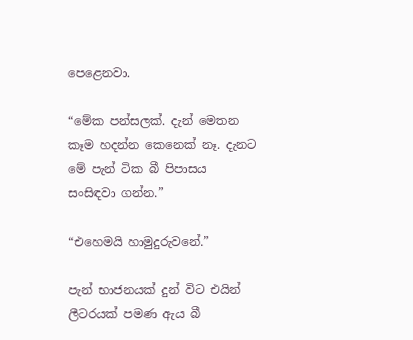පෙළෙනවා.

“මේක පන්සලක්. දැන් මෙතන කෑම හදන්න කෙනෙක් නෑ. දැනට මේ පැන් ටික බී පිපාසය සංසිඳවා ගන්න.”

“එහෙමයි හාමුදුරුවනේ.”

පැන් භාජනයක් දුන් විට එයින් ලීටරයක් පමණ ඇය බී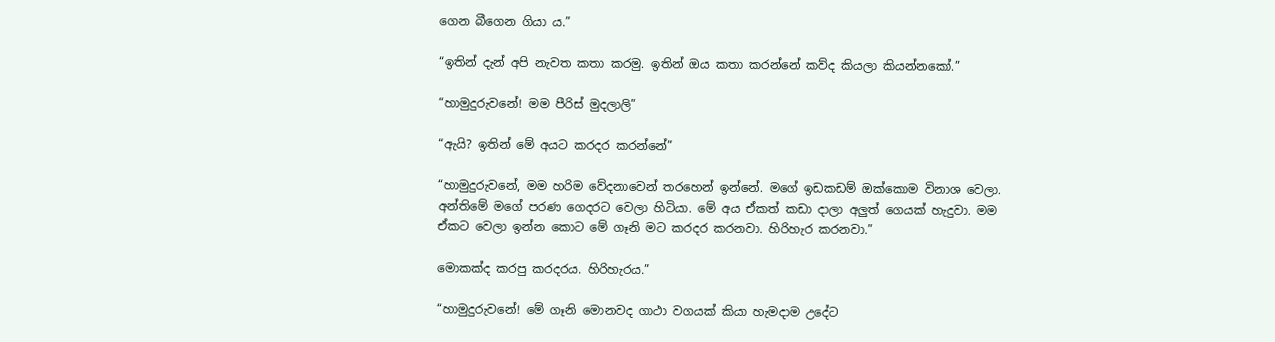ගෙන බීගෙන ගියා ය.”

“ඉතින් දැන් අපි නැවත කතා කරමු. ඉතින් ඔය කතා කරන්නේ කව්ද කියලා කියන්නකෝ.”

“හාමුදුරුවනේ! මම පීරිස් මුදලාලි”

“ඇයි? ඉතින් මේ අයට කරදර කරන්නේ”

“හාමුදුරුවනේ, මම හරිම වේදනාවෙන් තරහෙන් ඉන්නේ. මගේ ඉඩකඩම් ඔක්කොම විනාශ වෙලා. අන්තිමේ මගේ පරණ ගෙදරට වෙලා හිටියා. මේ අය ඒකත් කඩා දාලා අලුත් ගෙයක් හැදුවා. මම ඒකට වෙලා ඉන්න කොට මේ ගෑනි මට කරදර කරනවා. හිරිහැර කරනවා.”

මොකක්ද කරපු කරදරය. හිරිහැරය.”

“හාමුදුරුවනේ! මේ ගෑනි මොනවද ගාථා වගයක් කියා හැමදාම උදේට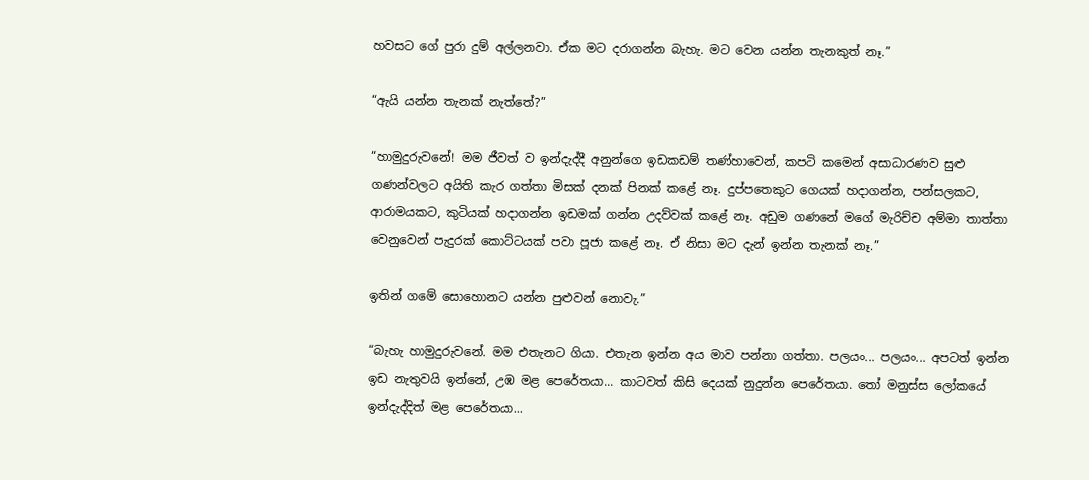හවසට ගේ පුරා දුම් අල්ලනවා. ඒක මට දරාගන්න බැහැ. මට වෙන යන්න තැනකුත් නෑ.”

“ඇයි යන්න තැනක් නැත්තේ?”

“හාමුදුරුවනේ! මම ජීවත් ව ඉන්දැද්දී අනුන්ගෙ ඉඩකඩම් තණ්හාවෙන්, කපටි කමෙන් අසාධාරණව සුළු ගණන්වලට අයිති කැර ගත්තා මිසක් දනක් පිනක් කළේ නෑ. දුප්පතෙකුට ගෙයක් හදාගන්න, පන්සලකට, ආරාමයකට, කුටියක් හදාගන්න ඉඩමක් ගන්න උදව්වක් කළේ නෑ. අඩුම ගණනේ මගේ මැරිච්ච අම්මා තාත්තා වෙනුවෙන් පැදුරක් කොට්ටයක් පවා පූජා කළේ නෑ. ඒ නිසා මට දැන් ඉන්න තැනක් නෑ.”

ඉතින් ගමේ සොහොනට යන්න පුළුවන් නොවැ.”

“බැහැ හාමුදුරුවනේ. මම එතැනට ගියා. එතැන ඉන්න අය මාව පන්නා ගත්තා. පලයං... පලයං... අපටත් ඉන්න ඉඩ නැතුවයි ඉන්නේ, උඹ මළ පෙරේතයා... කාටවත් කිසි දෙයක් නුදුන්න පෙරේතයා. තෝ මනුස්ස ලෝකයේ ඉන්දැද්දිත් මළ පෙරේතයා...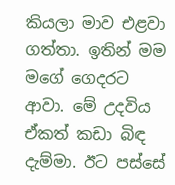කියලා මාව එළවා ගත්තා. ඉතින් මම මගේ ගෙදරට ආවා. මේ උදවිය ඒකත් කඩා බිඳ දැම්මා. ඊට පස්සේ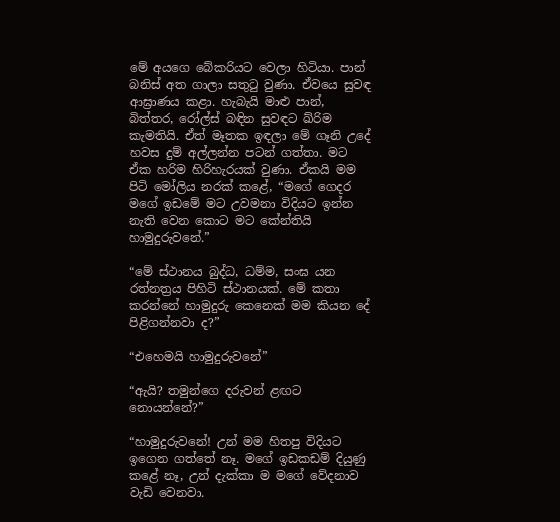මේ අයගෙ බේකරියට වෙලා හිටියා. පාන් බනිස් අත ගාලා සතුටු වුණා. ඒවයෙ සුවඳ ආඝ්‍රාණය කළා. හැබැයි මාළු පාන්, බිත්තර, රෝල්ස් බඳින සුවඳට ඛ්රිම කැමතියි. ඒත් මෑතක ඉඳලා මේ ගෑනි උදේ හවස දුම් අල්ලන්න පටන් ගත්තා. මට ඒක හරිම හිරිහැරයක් වුණා. ඒකයි මම පිටි මෝලිය නරක් කළේ, “මගේ ගෙදර මගේ ඉඩමේ මට උවමනා විදියට ඉන්න නැති වෙන කොට මට කේන්තියි හාමුදුරුවනේ.”

“මේ ස්ථානය බුද්ධ, ධම්ම, සංඝ යන රත්නත්‍රය පිහිටි ස්ථානයක්. මේ කතා කරන්නේ හාමුදුරු කෙනෙක් මම කියන දේ පිළිගන්නවා ද?”

“එහෙමයි හාමුදුරුවනේ”

“ඇයි? තමුන්ගෙ දරුවන් ළඟට නොයන්නේ?”

“හාමුදුරුවනේ! උන් මම හිතපු විදියට ඉගෙන ගත්තේ නෑ. මගේ ඉඩකඩම් දියුණු කළේ නෑ, උන් දැක්කා ම මගේ වේදනාව වැඩි වෙනවා.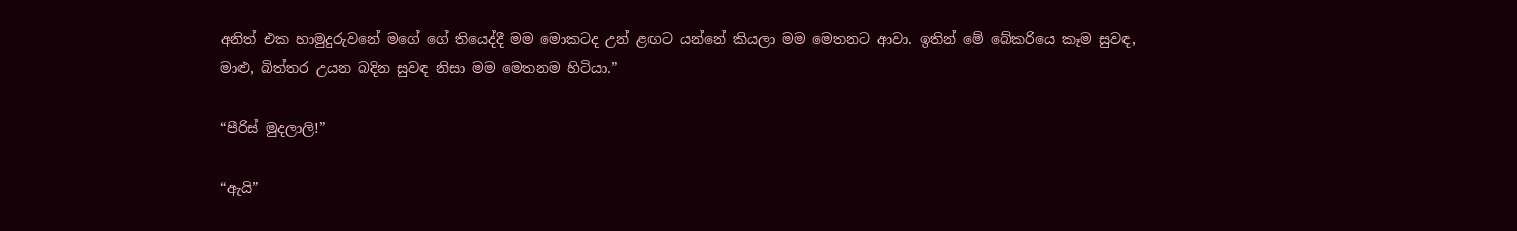අනිත් එක හාමුදුරුවනේ මගේ ගේ තියෙද්දී මම මොකටද උන් ළඟට යන්නේ කියලා මම මෙතනට ආවා. ඉතින් මේ බේකරියෙ කෑම සුවඳ, මාළු, බිත්තර උයන බදින සුවඳ නිසා මම මෙතනම හිටියා.”

“පීරිස් මුදලාලි!”

“ඇයි”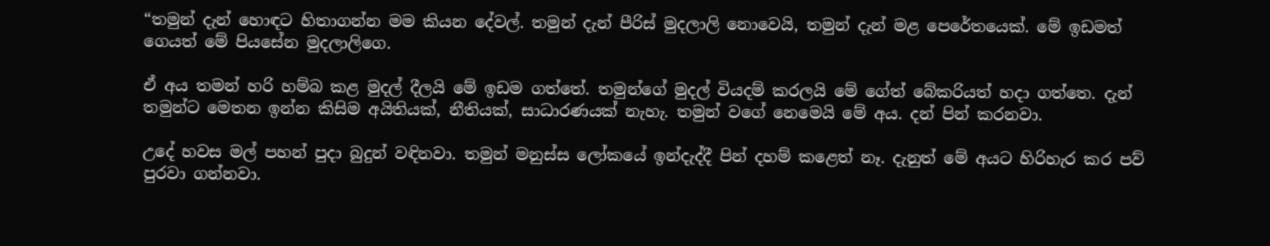“තමුන් දැන් හොඳට හිතාගන්න මම කියන දේවල්. තමුන් දැන් පීරිස් මුදලාලි නොවෙයි, තමුන් දැන් මළ පෙරේතයෙක්. මේ ඉඩමත් ගෙයත් මේ පියසේන මුදලාලිගෙ.

ඒ අය තමන් හරි හම්බ කළ මුදල් දීලයි මේ ඉඩම ගත්තේ. තමුන්ගේ මුදල් වියදම් කරලයි මේ ගේත් බේකරියත් හදා ගත්තෙ. දැන් තමුන්ට මෙතන ඉන්න කිසිම අයිතියක්, නීතියක්, සාධාරණයක් නැහැ. තමුන් වගේ නෙමෙයි මේ අය. දන් පින් කරනවා.

උදේ හවස මල් පහන් පුදා බුදුන් වඳිනවා. තමුන් මනුස්ස ලෝකයේ ඉන්දැද්දී පින් දහම් කළෙත් නෑ. දැනුත් මේ අයට හිරිහැර කර පව් පුරවා ගන්නවා.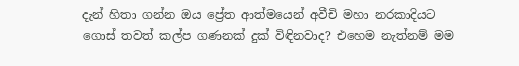දැන් හිතා ගන්න ඔය ප්‍රේත ආත්මයෙන් අවීචි මහා නරකාදියට ගොස් තවත් කල්ප ගණනක් දුක් විඳිනවාද? එහෙම නැත්නම් මම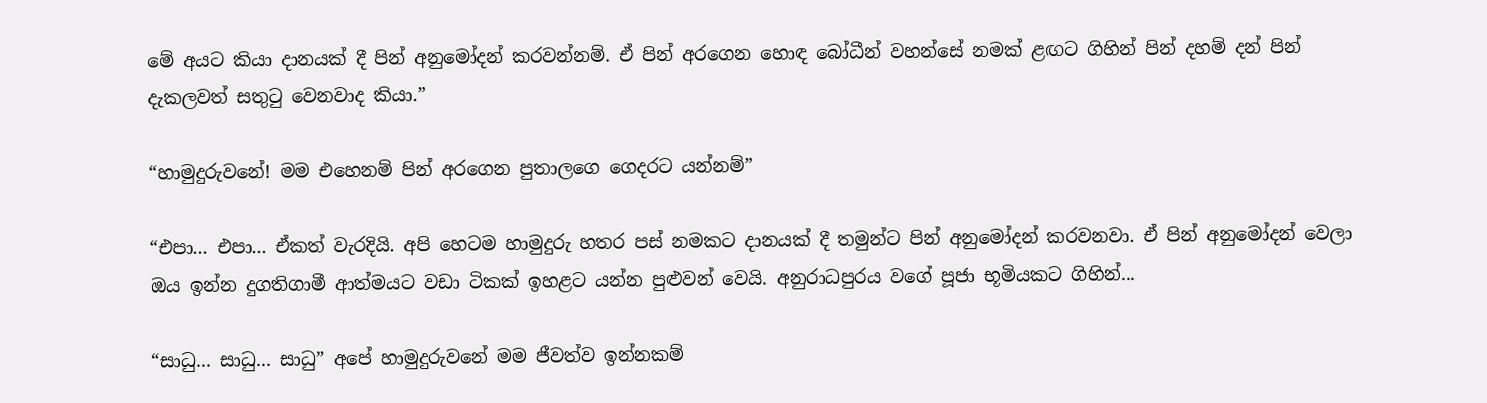මේ අයට කියා දානයක් දී පින් අනුමෝදන් කරවන්නම්. ඒ පින් අරගෙන හොඳ බෝධීන් වහන්සේ නමක් ළඟට ගිහින් පින් දහම් දන් පින් දැකලවත් සතුටු වෙනවාද කියා.”

“හාමුදුරුවනේ! මම එහෙනම් පින් අරගෙන පුතාලගෙ ගෙදරට යන්නම්”

“එපා... එපා... ඒකත් වැරදියි. අපි හෙටම හාමුදුරු හතර පස් නමකට දානයක් දී තමුන්ට පින් අනුමෝදන් කරවනවා. ඒ පින් අනුමෝදන් වෙලා ඔය ඉන්න දුගතිගාමී ආත්මයට වඩා ටිකක් ඉහළට යන්න පුළුවන් වෙයි. අනුරාධපුරය වගේ පූජා භූමියකට ගිහින්...

“සාධු... සාධු... සාධු” අපේ හාමුදුරුවනේ මම ජීවත්ව ඉන්නකම්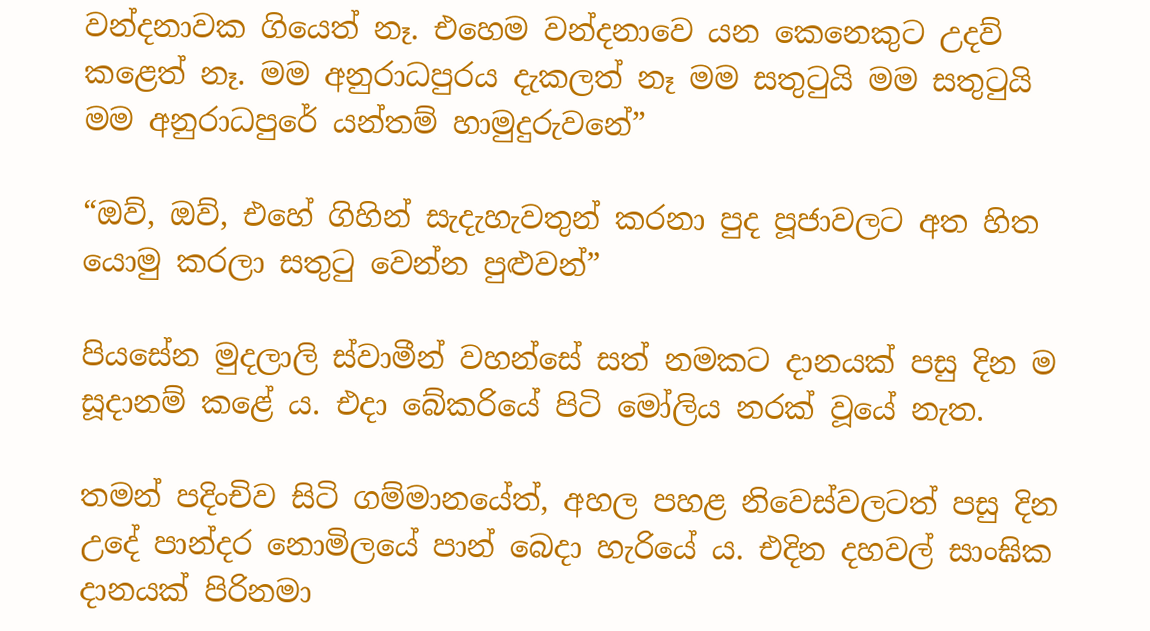වන්දනාවක ගියෙත් නෑ. එහෙම වන්දනාවෙ යන කෙනෙකුට උදව් කළෙත් නෑ. මම අනුරාධපුරය දැකලත් නෑ මම සතුටුයි මම සතුටුයි මම අනුරාධපුරේ යන්තම් හාමුදුරුවනේ”

“ඔව්, ඔව්, එහේ ගිහින් සැදැහැවතුන් කරනා පුද පූජාවලට අත හිත යොමු කරලා සතුටු වෙන්න පුළුවන්”

පියසේන මුදලාලි ස්වාමීන් වහන්සේ සත් නමකට දානයක් පසු දින ම සූදානම් කළේ ය. එදා බේකරියේ පිටි මෝලිය නරක් වූයේ නැත.

තමන් පදිංචිව සිටි ගම්මානයේත්, අහල පහළ නිවෙස්වලටත් පසු දින උදේ පාන්දර නොමිලයේ පාන් බෙදා හැරියේ ය. එදින දහවල් සාංඝික දානයක් පිරිනමා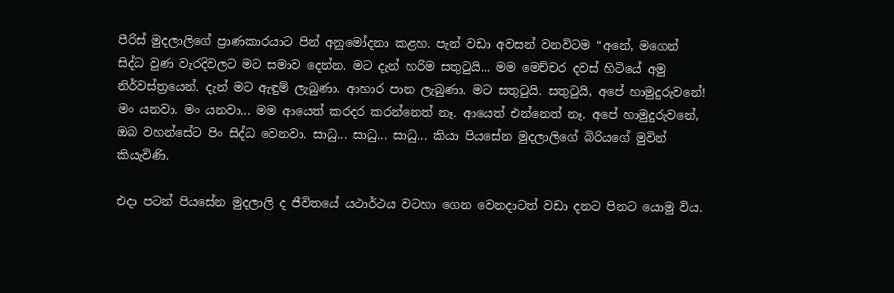පීරිස් මුදලාලිගේ ප්‍රාණකාරයාට පින් අනුමෝදනා කළහ. පැන් වඩා අවසන් වනවිටම “අනේ, මගෙන් සිද්ධ වුණ වැරදිවලට මට සමාව දෙන්න. මට දැන් හරිම සතුටුයි... මම මෙච්චර දවස් හිටියේ අමු නිර්වස්ත්‍රයෙන්. දැන් මට ඇඳුම් ලැබුණා. ආහාර පාන ලැබුණා. මට සතුටුයි. සතුටුයි, අපේ හාමුදුරුවනේ! මං යනවා. මං යනවා... මම ආයෙත් කරදර කරන්නෙත් නෑ. ආයෙත් එන්නෙත් නෑ. අපේ හාමුදුරුවනේ, ඔබ වහන්සේට පිං සිද්ධ වෙනවා. සාධු... සාධු... සාධු... කියා පියසේන මුදලාලිගේ බිරියගේ මුවින් කියැවිණි.

එදා පටන් පියසේන මුදලාලි ද ජීවිතයේ යථාර්ථය වටහා ගෙන වෙනදාටත් වඩා දනට පිනට යොමු විය.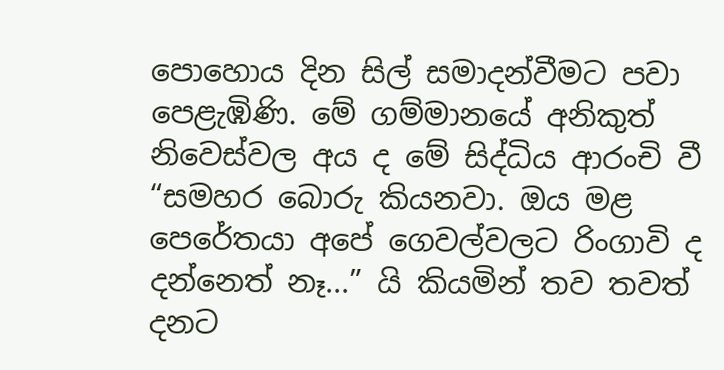පොහොය දින සිල් සමාදන්වීමට පවා පෙළැඹිණි. මේ ගම්මානයේ අනිකුත් නිවෙස්වල අය ද මේ සිද්ධිය ආරංචි වී “සමහර බොරු කියනවා. ඔය මළ පෙරේතයා අපේ ගෙවල්වලට රිංගාවි ද දන්නෙත් නෑ...” යි කියමින් තව තවත් දනට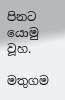පිනට යොමු වූහ.

මතුගම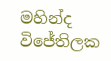මහින්ද විජේතිලක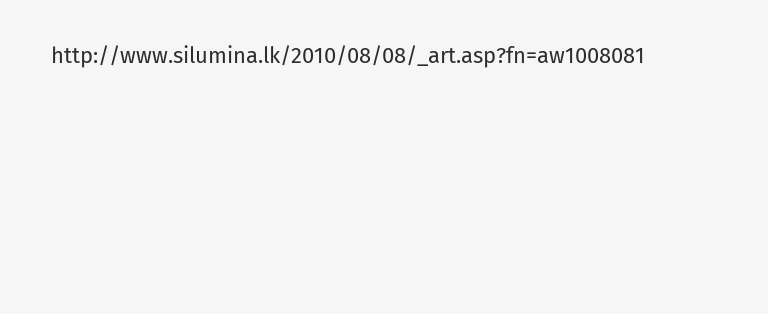http://www.silumina.lk/2010/08/08/_art.asp?fn=aw1008081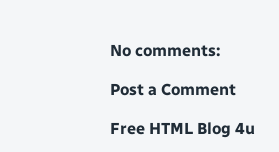No comments:

Post a Comment

Free HTML Blog 4u